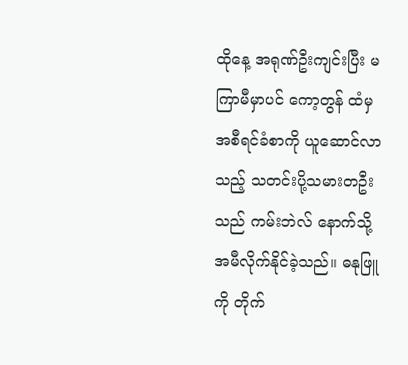ထိုနေ့ အရုဏ်ဦးကျင်းပြီး မကြာမီမှာပင် ကော့တွန် ထံမှ အစီရင်ခံစာကို ယူဆောင်လာသည့် သတင်းပို့သမားတဦးသည် ကမ်းဘဲလ် နောက်သို့ အမီလိုက်နိုင်ခဲ့သည်။ ဓနုဖြူကို တိုက်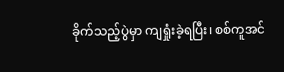ခိုက်သည့်ပွဲမှာ ကျရှုံးခဲ့ရပြီး၊ စစ်ကူအင်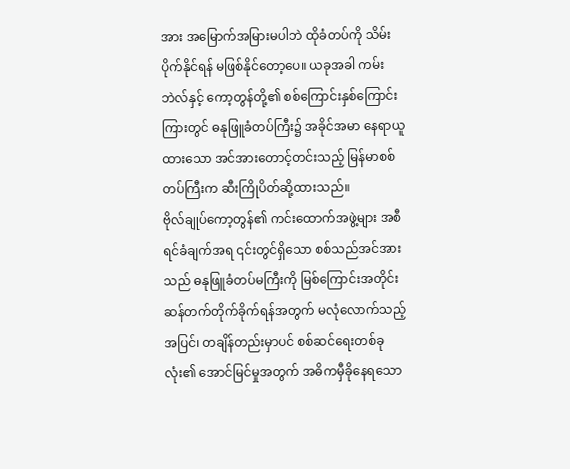အား အမြောက်အမြားမပါဘဲ ထိုခံတပ်ကို သိမ်းပိုက်နိုင်ရန် မဖြစ်နိုင်တော့ပေ။ ယခုအခါ ကမ်းဘဲလ်နှင့် ကော့တွန်တို့၏ စစ်ကြောင်းနှစ်ကြောင်းကြားတွင် ဓနုဖြူခံတပ်ကြီး၌ အခိုင်အမာ နေရာယူထားသော အင်အားတောင့်တင်းသည့် မြန်မာစစ်တပ်ကြီးက ဆီးကြိုပိတ်ဆို့ထားသည်။
ဗိုလ်ချုပ်ကော့တွန်၏ ကင်းထောက်အဖွဲ့များ အစီရင်ခံချက်အရ ၎င်းတွင်ရှိသော စစ်သည်အင်အားသည် ဓနုဖြူခံတပ်မကြီးကို မြစ်ကြောင်းအတိုင်း ဆန်တက်တိုက်ခိုက်ရန်အတွက် မလုံလောက်သည့်အပြင်၊ တချိန်တည်းမှာပင် စစ်ဆင်ရေးတစ်ခုလုံး၏ အောင်မြင်မှုအတွက် အဓိကမှီခိုနေရသော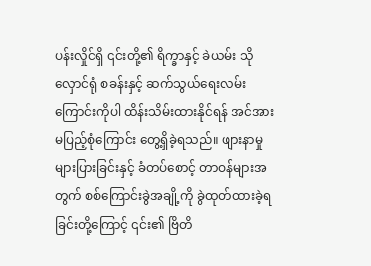ပန်းလှိုင်ရှိ ၎င်းတို့၏ ရိက္ခာနှင့် ခဲယမ်း သိုလှောင်ရုံ စခန်းနှင့် ဆက်သွယ်ရေးလမ်းကြောင်းကိုပါ ထိန်းသိမ်းထားနိုင်ရန် အင်အားမပြည့်စုံကြောင်း တွေ့ရှိခဲ့ရသည်။ ဖျားနာမှုများပြားခြင်းနှင့် ခံတပ်စောင့် တာဝန်များအတွက် စစ်ကြောင်းခွဲအချို့ကို ခွဲထုတ်ထားခဲ့ရခြင်းတို့ကြောင့် ၎င်း၏ ဗြိတိ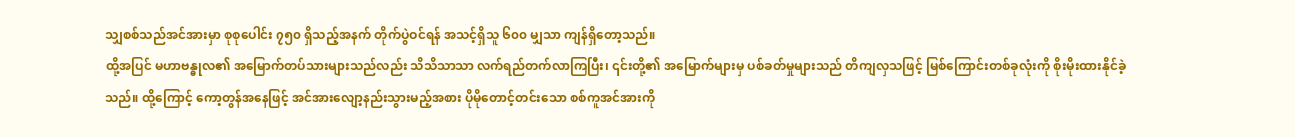သျှစစ်သည်အင်အားမှာ စုစုပေါင်း ၇၅၀ ရှိသည့်အနက် တိုက်ပွဲဝင်ရန် အသင့်ရှိသူ ၆၀၀ မျှသာ ကျန်ရှိတော့သည်။
ထို့အပြင် မဟာဗန္ဓုလ၏ အမြောက်တပ်သားများသည်လည်း သိသိသာသာ လက်ရည်တက်လာကြပြီး၊ ၎င်းတို့၏ အမြောက်များမှ ပစ်ခတ်မှုများသည် တိကျလှသဖြင့် မြစ်ကြောင်းတစ်ခုလုံးကို စိုးမိုးထားနိုင်ခဲ့သည်။ ထို့ကြောင့် ကော့တွန်အနေဖြင့် အင်အားလျော့နည်းသွားမည့်အစား ပိုမိုတောင့်တင်းသော စစ်ကူအင်အားကို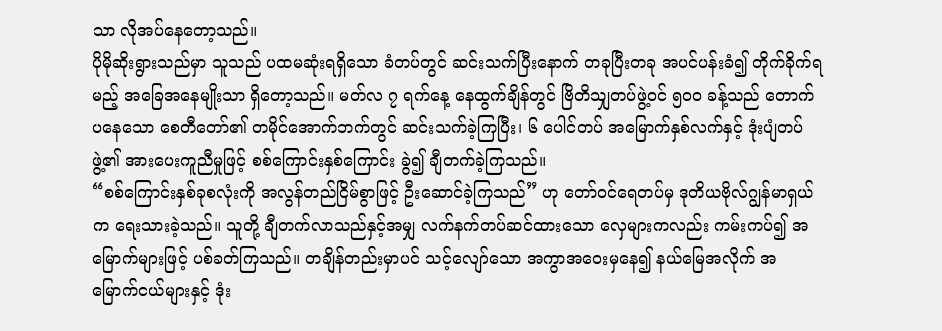သာ လိုအပ်နေတော့သည်။
ပိုမိုဆိုးရွားသည်မှာ သူသည် ပထမဆုံးရရှိသော ခံတပ်တွင် ဆင်းသက်ပြီးနောက် တခုပြီးတခု အပင်ပန်းခံ၍ တိုက်ခိုက်ရမည့် အခြေအနေမျိုးသာ ရှိတော့သည်။ မတ်လ ၇ ရက်နေ့ နေထွက်ချိန်တွင် ဗြိတိသျှတပ်ဖွဲ့ဝင် ၅၀၀ ခန့်သည် တောက်ပနေသော စေတီတော်၏ တမိုင်အောက်ဘက်တွင် ဆင်းသက်ခဲ့ကြပြီး၊ ၆ ပေါင်တပ် အမြောက်နှစ်လက်နှင့် ဒုံးပျံတပ်ဖွဲ့၏ အားပေးကူညီမှုဖြင့် စစ်ကြောင်းနှစ်ကြောင်း ခွဲ၍ ချီတက်ခဲ့ကြသည်။
“စစ်ကြောင်းနှစ်ခုစလုံးကို အလွန်တည်ငြိမ်စွာဖြင့် ဦးဆောင်ခဲ့ကြသည်” ဟု တော်ဝင်ရေတပ်မှ ဒုတိယဗိုလ်ဂျွန်မာရှယ်က ရေးသားခဲ့သည်။ သူတို့ ချီတက်လာသည်နှင့်အမျှ လက်နက်တပ်ဆင်ထားသော လှေများကလည်း ကမ်းကပ်၍ အမြောက်များဖြင့် ပစ်ခတ်ကြသည်။ တချိန်တည်းမှာပင် သင့်လျော်သော အကွာအဝေးမှနေ၍ နယ်မြေအလိုက် အမြောက်ငယ်များနှင့် ဒုံး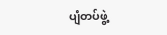ပျံတပ်ဖွဲ့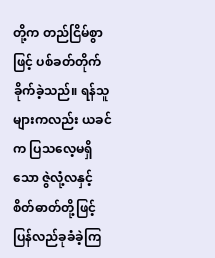တို့က တည်ငြိမ်စွာဖြင့် ပစ်ခတ်တိုက်ခိုက်ခဲ့သည်။ ရန်သူများကလည်း ယခင်က ပြသလေ့မရှိသော ဇွဲလုံ့လနှင့် စိတ်ဓာတ်တို့ဖြင့် ပြန်လည်ခုခံခဲ့ကြ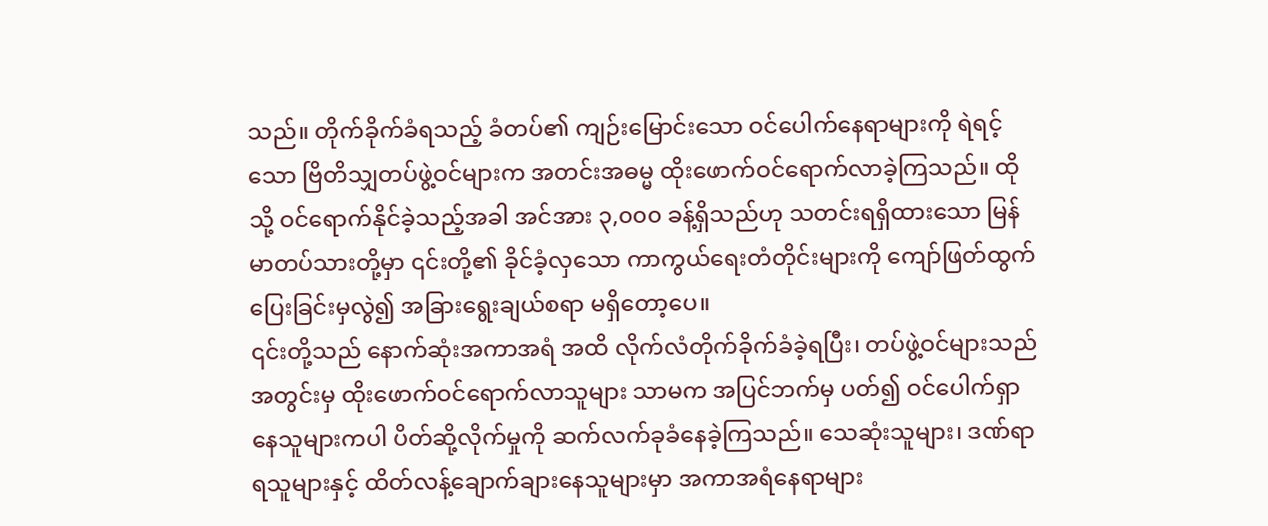သည်။ တိုက်ခိုက်ခံရသည့် ခံတပ်၏ ကျဉ်းမြောင်းသော ဝင်ပေါက်နေရာများကို ရဲရင့်သော ဗြိတိသျှတပ်ဖွဲ့ဝင်များက အတင်းအဓမ္မ ထိုးဖောက်ဝင်ရောက်လာခဲ့ကြသည်။ ထိုသို့ ဝင်ရောက်နိုင်ခဲ့သည့်အခါ အင်အား ၃,၀၀၀ ခန့်ရှိသည်ဟု သတင်းရရှိထားသော မြန်မာတပ်သားတို့မှာ ၎င်းတို့၏ ခိုင်ခံ့လှသော ကာကွယ်ရေးတံတိုင်းများကို ကျော်ဖြတ်ထွက်ပြေးခြင်းမှလွဲ၍ အခြားရွေးချယ်စရာ မရှိတော့ပေ။
၎င်းတို့သည် နောက်ဆုံးအကာအရံ အထိ လိုက်လံတိုက်ခိုက်ခံခဲ့ရပြီး၊ တပ်ဖွဲ့ဝင်များသည် အတွင်းမှ ထိုးဖောက်ဝင်ရောက်လာသူများ သာမက အပြင်ဘက်မှ ပတ်၍ ဝင်ပေါက်ရှာနေသူများကပါ ပိတ်ဆို့လိုက်မှုကို ဆက်လက်ခုခံနေခဲ့ကြသည်။ သေဆုံးသူများ၊ ဒဏ်ရာရသူများနှင့် ထိတ်လန့်ချောက်ချားနေသူများမှာ အကာအရံနေရာများ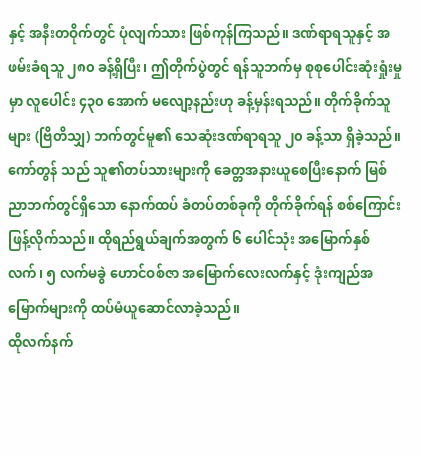နှင့် အနီးတဝိုက်တွင် ပုံလျက်သား ဖြစ်ကုန်ကြသည်။ ဒဏ်ရာရသူနှင့် အဖမ်းခံရသူ ၂၈၀ ခန့်ရှိပြီး၊ ဤတိုက်ပွဲတွင် ရန်သူဘက်မှ စုစုပေါင်းဆုံးရှုံးမှုမှာ လူပေါင်း ၄၃၀ အောက် မလျော့နည်းဟု ခန့်မှန်းရသည်။ တိုက်ခိုက်သူများ (ဗြိတိသျှ) ဘက်တွင်မူ၏ သေဆုံးဒဏ်ရာရသူ ၂၀ ခန့်သာ ရှိခဲ့သည်။
ကော်တွန် သည် သူ၏တပ်သားများကို ခေတ္တအနားယူစေပြီးနောက် မြစ်ညာဘက်တွင်ရှိသော နောက်ထပ် ခံတပ်တစ်ခုကို တိုက်ခိုက်ရန် စစ်ကြောင်းဖြန့်လိုက်သည်။ ထိုရည်ရွယ်ချက်အတွက် ၆ ပေါင်သုံး အမြောက်နှစ်လက်၊ ၅ လက်မခွဲ ဟောင်ဝစ်ဇာ အမြောက်လေးလက်နှင့် ဒုံးကျည်အမြောက်များကို ထပ်မံယူဆောင်လာခဲ့သည်။
ထိုလက်နက်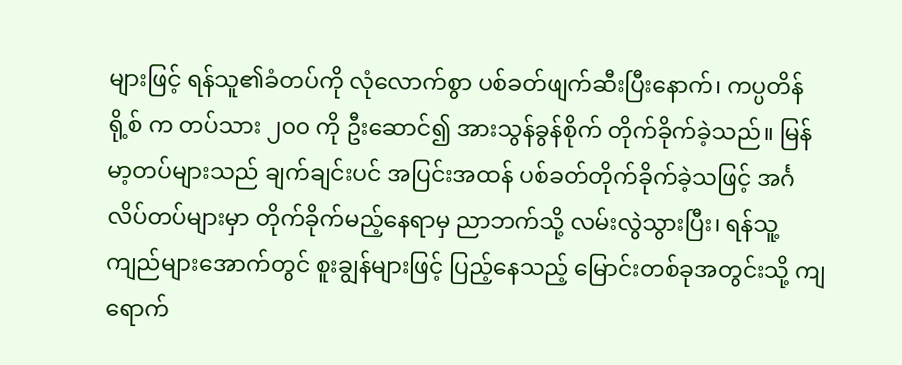များဖြင့် ရန်သူ၏ခံတပ်ကို လုံလောက်စွာ ပစ်ခတ်ဖျက်ဆီးပြီးနောက်၊ ကပ္ပတိန်ရို့စ် က တပ်သား ၂၀၀ ကို ဦးဆောင်၍ အားသွန်ခွန်စိုက် တိုက်ခိုက်ခဲ့သည်။ မြန်မာ့တပ်များသည် ချက်ချင်းပင် အပြင်းအထန် ပစ်ခတ်တိုက်ခိုက်ခဲ့သဖြင့် အင်္ဂလိပ်တပ်များမှာ တိုက်ခိုက်မည့်နေရာမှ ညာဘက်သို့ လမ်းလွဲသွားပြီး၊ ရန်သူ့ကျည်များအောက်တွင် စူးချွန်များဖြင့် ပြည့်နေသည့် မြောင်းတစ်ခုအတွင်းသို့ ကျရောက်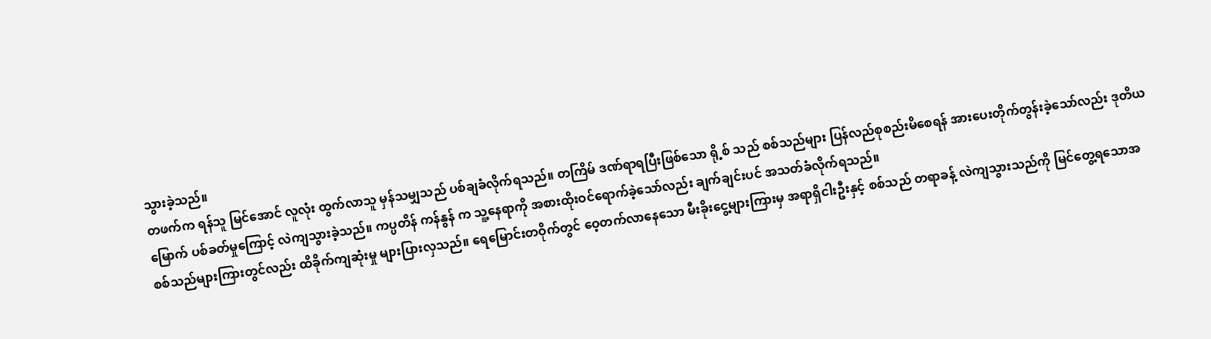သွားခဲ့သည်။
တဖက်က ရန်သူ မြင်အောင် လူလုံး ထွက်လာသူ မှန်သမျှသည် ပစ်ချခံလိုက်ရသည်။ တကြိမ် ဒဏ်ရာရပြီးဖြစ်သော ရို့စ် သည် စစ်သည်များ ပြန်လည်စုစည်းမိစေရန် အားပေးတိုက်တွန်းခဲ့သော်လည်း ဒုတိယမြောက် ပစ်ခတ်မှုကြောင့် လဲကျသွားခဲ့သည်။ ကပ္ပတိန် ကန်နွန် က သူ့နေရာကို အစားထိုးဝင်ရောက်ခဲ့သော်လည်း ချက်ချင်းပင် အသတ်ခံလိုက်ရသည်။
စစ်သည်များကြားတွင်လည်း ထိခိုက်ကျဆုံးမှု များပြားလှသည်။ ရေမြောင်းတဝိုက်တွင် ဝေ့တက်လာနေသော မီးခိုးငွေ့များကြားမှ အရာရှိငါးဦးနှင့် စစ်သည် တရာခန့် လဲကျသွားသည်ကို မြင်တွေ့ရသောအ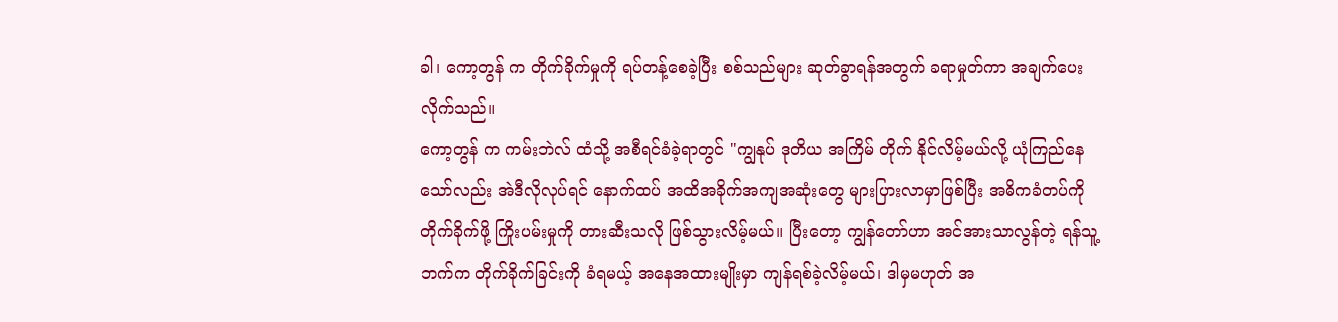ခါ၊ ကော့တွန် က တိုက်ခိုက်မှုကို ရပ်တန့်စေခဲ့ပြီး စစ်သည်များ ဆုတ်ခွာရန်အတွက် ခရာမှုတ်ကာ အချက်ပေးလိုက်သည်။
ကော့တွန် က ကမ်းဘဲလ် ထံသို့ အစီရင်ခံခဲ့ရာတွင် "ကျွနုပ် ဒုတိယ အကြိမ် တိုက် နိုင်လိမ့်မယ်လို့ ယုံကြည်နေသော်လည်း အဲဒီလိုလုပ်ရင် နောက်ထပ် အထိအခိုက်အကျအဆုံးတွေ များပြားလာမှာဖြစ်ပြီး အဓိကခံတပ်ကို တိုက်ခိုက်ဖို့ ကြိုးပမ်းမှုကို တားဆီးသလို ဖြစ်သွားလိမ့်မယ်။ ပြီးတော့ ကျွန်တော်ဟာ အင်အားသာလွန်တဲ့ ရန်သူ့ဘက်က တိုက်ခိုက်ခြင်းကို ခံရမယ့် အနေအထားမျိုးမှာ ကျန်ရစ်ခဲ့လိမ့်မယ်၊ ဒါမှမဟုတ် အ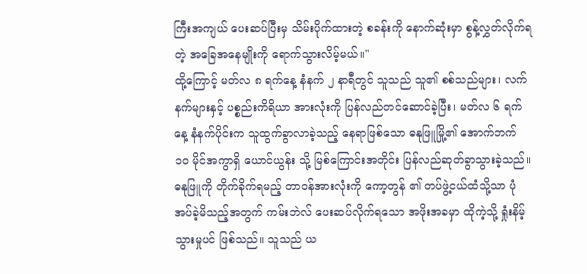ကြီးအကျယ် ပေးဆပ်ပြီးမှ သိမ်းပိုက်ထားတဲ့ စခန်းကို နောက်ဆုံးမှာ စွန့်လွှတ်လိုက်ရတဲ့ အခြေအနေမျိုးကို ရောက်သွားလိမ့်မယ်။"
ထို့ကြောင့် မတ်လ ၈ ရက်နေ့ နံနက် ၂ နာရီတွင် သူသည် သူ၏ စစ်သည်များ၊ လက်နက်များနှင့် ပစ္စည်းကိရိယာ အားလုံးကို ပြန်လည်တင်ဆောင်ခဲ့ပြီး၊ မတ်လ ၆ ရက်နေ့ နံနက်ပိုင်းက သူထွက်ခွာလာခဲ့သည့် နေရာဖြစ်သော ဓနုဖြူမြို့၏ အောက်ဘက် ၁၀ မိုင်အကွာရှိ ယောင်ယွန်း သို့ မြစ်ကြောင်းအတိုင်း ပြန်လည်ဆုတ်ခွာသွားခဲ့သည်။
ဓနုဖြူကို တိုက်ခိုက်ရမည့် တာဝန်အားလုံးကို ကော့တွန် ၏ တပ်ဖွဲ့ငယ်ထံသို့သာ ပုံအပ်ခဲ့မိသည့်အတွက် ကမ်းဘဲလ် ပေးဆပ်လိုက်ရသော အဖိုးအခမှာ ထိုကဲ့သို့ ရှုံးနိမ့်သွားမှုပင် ဖြစ်သည်။ သူသည် ယ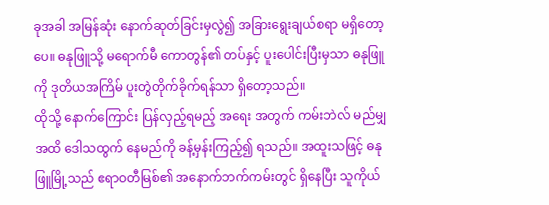ခုအခါ အမြန်ဆုံး နောက်ဆုတ်ခြင်းမှလွဲ၍ အခြားရွေးချယ်စရာ မရှိတော့ပေ။ ဓနုဖြူသို့ မရောက်မီ ကောတွန်၏ တပ်နှင့် ပူးပေါင်းပြီးမှသာ ဓနုဖြူကို ဒုတိယအကြိမ် ပူးတွဲတိုက်ခိုက်ရန်သာ ရှိတော့သည်။
ထိုသို့ နောက်ကြောင်း ပြန်လှည့်ရမည့် အရေး အတွက် ကမ်းဘဲလ် မည်မျှအထိ ဒေါသထွက် နေမည်ကို ခန့်မှန်းကြည့်၍ ရသည်။ အထူးသဖြင့် ဓနုဖြူမြို့သည် ဧရာဝတီမြစ်၏ အနောက်ဘက်ကမ်းတွင် ရှိနေပြီး သူကိုယ်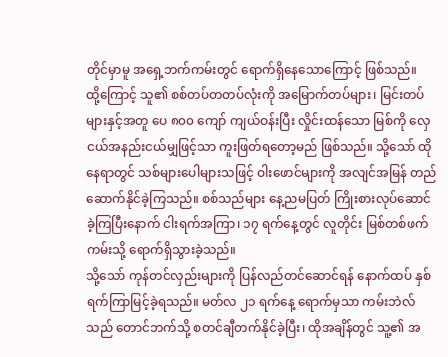တိုင်မှာမူ အရှေ့ဘက်ကမ်းတွင် ရောက်ရှိနေသောကြောင့် ဖြစ်သည်။
ထို့ကြောင့် သူ၏ စစ်တပ်တတပ်လုံးကို အမြောက်တပ်များ၊ မြင်းတပ်များနှင့်အတူ ပေ ၈၀၀ ကျော် ကျယ်ဝန်းပြီး လှိုင်းထန်သော မြစ်ကို လှေငယ်အနည်းငယ်မျှဖြင့်သာ ကူးဖြတ်ရတော့မည် ဖြစ်သည်။ သို့သော် ထိုနေရာတွင် သစ်များပေါများသဖြင့် ဝါးဖောင်များကို အလျင်အမြန် တည်ဆောက်နိုင်ခဲ့ကြသည်။ စစ်သည်များ နေ့ညမပြတ် ကြိုးစားလုပ်ဆောင်ခဲ့ကြပြီးနောက် ငါးရက်အကြာ၊ ၁၇ ရက်နေ့တွင် လူတိုင်း မြစ်တစ်ဖက်ကမ်းသို့ ရောက်ရှိသွားခဲ့သည်။
သို့သော် ကုန်တင်လှည်းများကို ပြန်လည်တင်ဆောင်ရန် နောက်ထပ် နှစ်ရက်ကြာမြင့်ခဲ့ရသည်။ မတ်လ ၂၁ ရက်နေ့ ရောက်မှသာ ကမ်းဘဲလ် သည် တောင်ဘက်သို့ စတင်ချီတက်နိုင်ခဲ့ပြီး၊ ထိုအချိန်တွင် သူ့၏ အ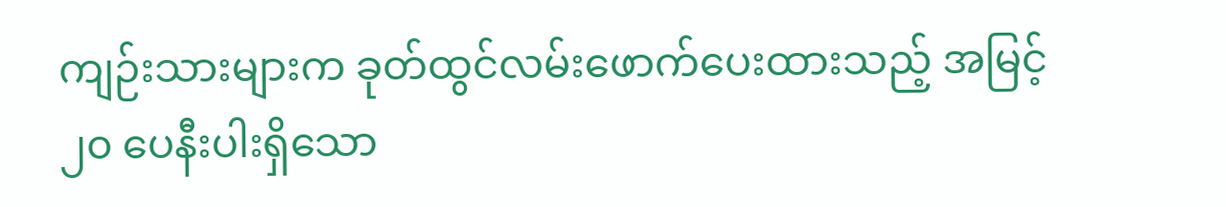ကျဉ်းသားများက ခုတ်ထွင်လမ်းဖောက်ပေးထားသည့် အမြင့် ၂၀ ပေနီးပါးရှိသော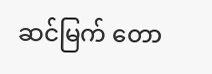ဆင်မြက် တော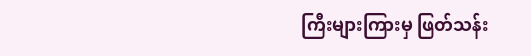ကြီးများကြားမှ ဖြတ်သန်း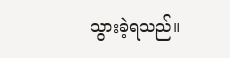သွားခဲ့ရသည်။